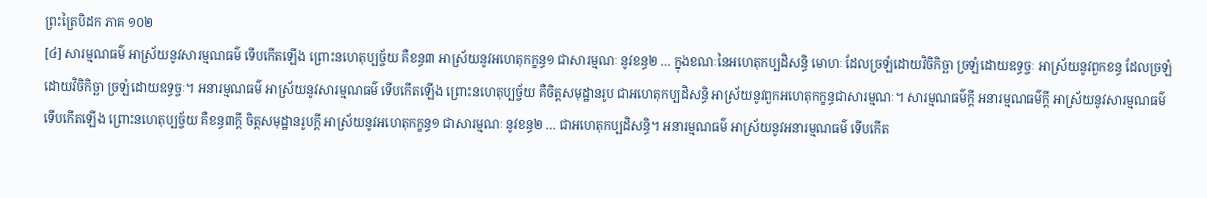ព្រះត្រៃបិដក ភាគ ១០២
[៤] សារម្មណធម៌ អាស្រ័យនូវសារម្មណធម៌ ទើបកើតឡើង ព្រោះនហេតុប្បច្ច័យ គឺខន្ធ៣ អាស្រ័យនូវអហេតុកក្ខន្ធ១ ជាសារម្មណៈ នូវខន្ធ២ … ក្នុងខណៈនៃអហេតុកប្បដិសន្ធិ មោហៈ ដែលច្រឡំដោយវិចិកិច្ឆា ច្រឡំដោយឧទ្ធច្ចៈ អាស្រ័យនូវពួកខន្ធ ដែលច្រឡំដោយវិចិកិច្ឆា ច្រឡំដោយឧទ្ធច្ចៈ។ អនារម្មណធម៌ អាស្រ័យនូវសារម្មណធម៌ ទើបកើតឡើង ព្រោះនហេតុប្បច្ច័យ គឺចិត្តសមុដ្ឋានរូប ជាអហេតុកប្បដិសន្ធិ អាស្រ័យនូវពួកអហេតុកក្ខន្ធជាសារម្មណៈ។ សារម្មណធម៌ក្តី អនារម្មណធម៌ក្តី អាស្រ័យនូវសារម្មណធម៌ ទើបកើតឡើង ព្រោះនហេតុប្បច្ច័យ គឺខន្ធ៣ក្តី ចិត្តសមុដ្ឋានរូបក្តី អាស្រ័យនូវអហេតុកក្ខន្ធ១ ជាសារម្មណៈ នូវខន្ធ២ … ជាអហេតុកប្បដិសន្ធិ។ អនារម្មណធម៌ អាស្រ័យនូវអនារម្មណធម៌ ទើបកើត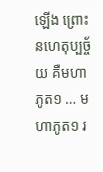ឡើង ព្រោះនហេតុប្បច្ច័យ គឺមហាភូត១ … មហាភូត១ រ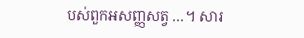បស់ពួកអសញ្ញសត្វ …។ សារ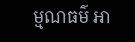ម្មណធម៌ អា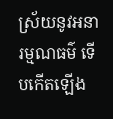ស្រ័យនូវអនារម្មណធម៌ ទើបកើតឡើង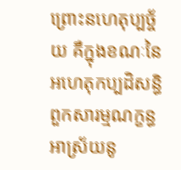ព្រោះនហេតុប្បច្ច័យ គឺក្នុងខណៈនៃអហេតុកប្បដិសន្ធិ ពួកសារម្មណក្ខន្ធ អាស្រ័យនូ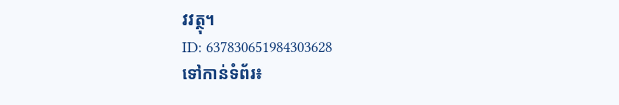វវត្ថុ។
ID: 637830651984303628
ទៅកាន់ទំព័រ៖